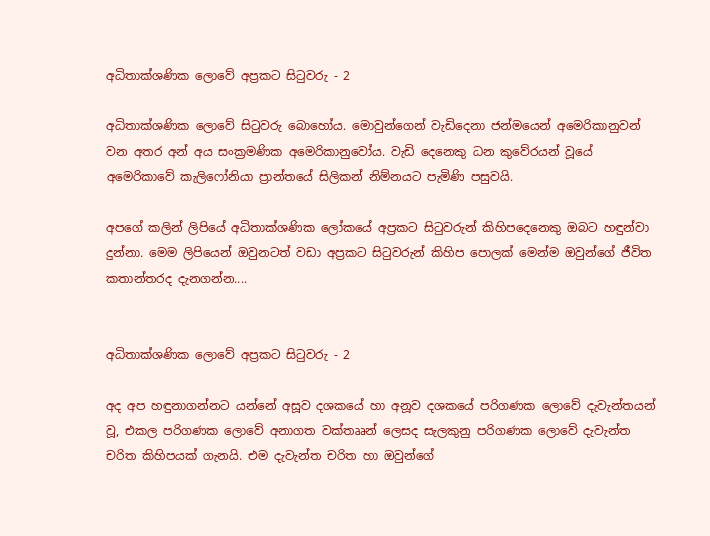අධිතාක්ශණික ලොවේ අප්‍රකට සිටුවරු - 2

අධිතාක්ශණික ලොවේ සිටුවරු බොහෝය. මොවුන්ගෙන් වැඩිදෙනා ජන්මයෙන් අමෙරිකානුවන් වන අතර අන් අය සංක්‍රමණික අමෙරිකානුවෝය. වැඩි දෙනෙකු ධන කුවේරයන් වූයේ අමෙරිකාවේ කැලිෆෝනියා ප්‍රාන්තයේ සිලිකන් නිම්නයට පැමිණි පසුවයි.

අපගේ කලින් ලිපියේ අධිතාක්ශණික ලෝකයේ අප්‍රකට සිටුවරුන් කිහිපදෙනෙකු ඔබට හඳුන්වා දුන්නා. මෙම ලිපියෙන් ඔවුනටත් වඩා අප්‍රකට සිටුවරුන් කිහිප පොලක් මෙන්ම ඔවුන්ගේ ජීවිත කතාන්තරද දැනගන්න....


අධිතාක්ශණික ලොවේ අප්‍රකට සිටුවරු - 2

අද අප හඳුනාගන්නට යන්නේ අසූව දශකයේ හා අනූව දශකයේ පරිගණක ලොවේ දැවැන්තයන් වූ, එකල පරිගණක ලොවේ අනාගත වක්තෲන් ලෙසද සැලකුනු පරිගණක ලොවේ දැවැන්ත චරිත කිහිපයක් ගැනයි. එම දැවැන්ත චරිත හා ඔවුන්ගේ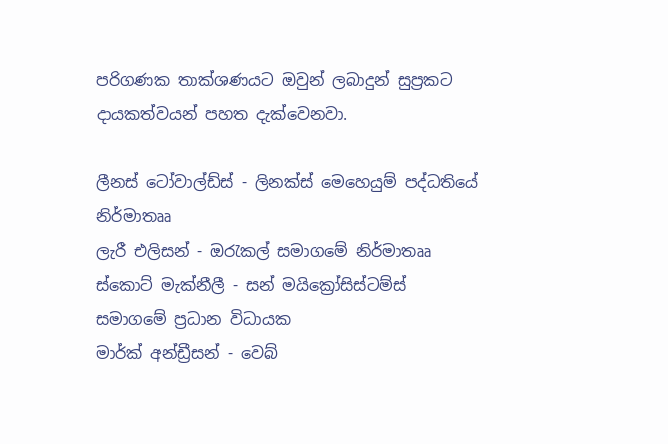පරිගණක තාක්ශණයට ඔවුන් ලබාදුන් සුප්‍රකට දායකත්වයන් පහත දැක්වෙනවා.

ලීනස් ටෝවාල්ඩ්ස් - ලිනක්ස් මෙහෙයුම් පද්ධතියේ නිර්මාතෲ
ලැරී එලිසන් - ඔරැකල් සමාගමේ නිර්මාතෲ
ස්කොට් මැක්නීලී - සන් මයික්‍රෝසිස්ටම්ස් සමාගමේ ප්‍රධාන විධායක
මාර්ක් අන්ඩ්‍රීසන් - වෙබ්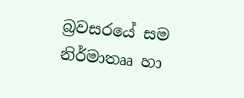බ්‍රවසරයේ සම නිර්මාතෲ හා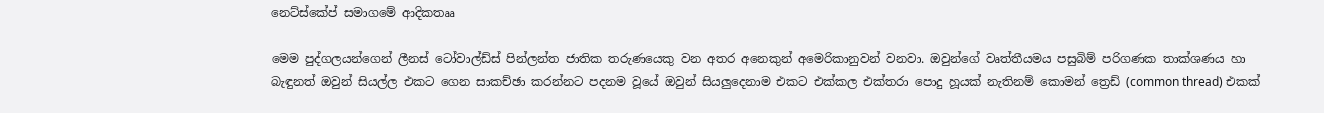නෙට්ස්කේප් සමාගමේ ආදිකතෲ

මෙම පුද්ගලයන්ගෙන් ලීනස් ටෝවාල්ඩ්ස් පින්ලන්ත ජාතික තරුණයෙකු වන අතර අනෙකුන් අමෙරිකානුවන් වනවා. ඔවුන්ගේ වෘත්තීයමය පසුබිම් පරිගණක තාක්ශණය හා බැඳුනත් ඔවුන් සියල්ල එකට ගෙන සාකච්ඡා කරන්නට පදනම වූයේ ඔවුන් සියලුදෙනාම එකට එක්කල එක්තරා පොදු හූයක් නැතිනම් කොමන් ත්‍රෙඩ් (common thread) එකක්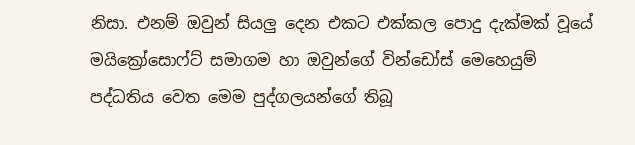නිසා. එනම් ඔවුන් සියලු දෙන එකට එක්කල පොදු දැක්මක් වූයේ මයික්‍රෝසොෆ්ට් සමාගම හා ඔවුන්ගේ වින්ඩෝස් මෙහෙයුම් පද්ධතිය වෙත මෙම පුද්ගලයන්ගේ තිබූ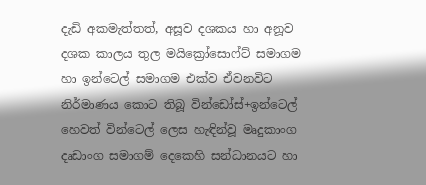දැඩි අකමැත්තත්, අසූව දශකය හා අනූව දශක කාලය තුල මයික්‍රෝසොෆ්ට් සමාගම හා ඉන්ටෙල් සමාගම එක්ව ඒවනවිට නිර්මාණය කොට තිබූ වින්ඩෝස්+ඉන්ටෙල් හෙවත් වින්ටෙල් ලෙස හැඳින්වූ මෘදුකාංග දෘඩාංග සමාගම් දෙකෙහි සන්ධානයට හා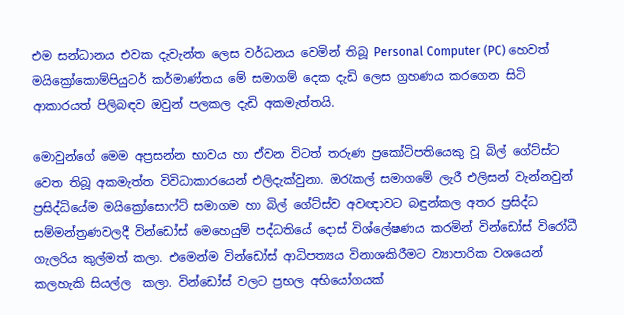එම සන්ධානය එවක දැවැන්ත ලෙස වර්ධනය වෙමින් තිබූ Personal Computer (PC) හෙවත් මයික්‍රෝකොම්පියුටර් කර්මාණ්තය මේ සමාගම් දෙක දැඩි ලෙස ග්‍රහණය කරගෙන සිටි ආකාරයත් පිලිබඳව ඔවුන් පලකල දැඩි අකමැත්තයි.

මොවුන්ගේ මෙම අප්‍රසන්න භාවය හා ඒවන විටත් තරුණ ප්‍රකෝටිපතියෙකු වූ බිල් ගේට්ස්ට වෙත තිබූ අකමැත්ත විවිධාකාරයෙන් එලිදැක්වුනා. ඔරැකල් සමාගමේ ලැරී එලිසන් වැන්නවුන් ප්‍රසිද්ධියේම මයික්‍රෝසොෆ්ට් සමාගම හා බිල් ගේට්ස්ව අවඥාවට බඳුන්කල අතර ප්‍රසිද්ධ සම්මන්ත්‍රණවලදී වින්ඩෝස් මෙහෙයුම් පද්ධතියේ දොස් විශ්ලේෂණය කරමින් වින්ඩෝස් විරෝධී ගැලරිය කුල්මත් කලා. එමෙන්ම වින්ඩෝස් ආධිපත්‍යය විනාශකිරීමට ව්‍යාපාරික වශයෙන් කලහැකි සියල්ල  කලා. වින්ඩෝස් වලට ප්‍රභල අභියෝගයක්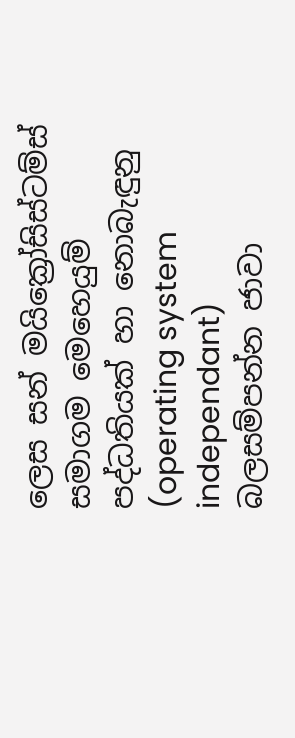ලෙස සන් මයික්‍රෝසිස්ටම්ස් සමාගම මෙහෙයුම් පද්ධතියක් හා නොබැඳුනු (operating system independant) බලසම්පන්න ජාවා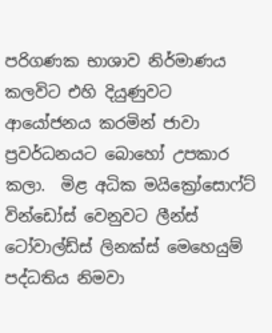පරිගණක භාශාව නිර්මාණය කලවිට එහි දියුණුවට ආයෝජනය කරමින් ජාවා ප්‍රවර්ධනයට බොහෝ උපකාර කලා.  මිළ අධික මයික්‍රෝසොෆ්ට් වින්ඩෝස් වෙනුවට ලීන්ස් ටෝවාල්ඩ්ස් ලිනක්ස් මෙහෙයුම් පද්ධතිය නිමවා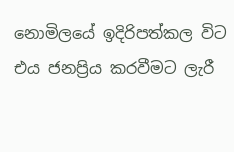නොමිලයේ ඉදිරිපත්කල විට එය ජනප්‍රිය කරවීමට ලැරී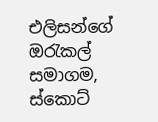එලිසන්ගේ ඔරැකල් සමාගම, ස්කොට්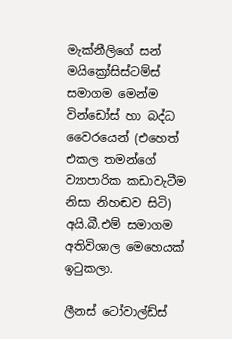මැක්නීලිගේ සන් මයික්‍රෝසිස්ටම්ස් සමාගම මෙන්ම වින්ඩෝස් හා බද්ධ වෛරයෙන් (එහෙත් එකල තමන්ගේ ව්‍යාපාරික කඩාවැටීම නිසා නිහඬව සිටි) අයි.බී.එම් සමාගම අතිවිශාල මෙහෙයක් ඉටුකලා.

ලීනස් ටෝවාල්ඩ්ස්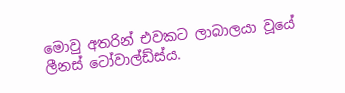මොවු අතරින් එවකට ලාබාලයා වූයේ ලීනස් ටෝවාල්ඩ්ස්ය.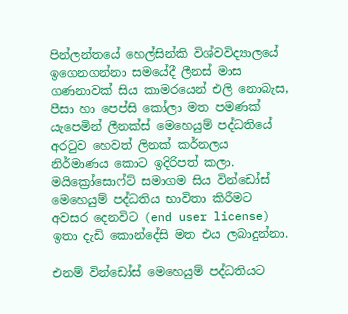පින්ලන්තයේ හෙල්සින්කි විශ්වවිද්‍යාලයේ ඉගෙනගන්නා සමයේදී ලීනස් මාස ගණනාවක් සිය කාමරයෙන් එලි නොබැස, පීසා හා පෙප්සි කෝලා මත පමණක් යැපෙමින් ලීනක්ස් මෙහෙයුම් පද්ධතියේ අරටුව හෙවත් ලිනක් කර්නලය නිර්මාණය කොට ඉදිරිපත් කලා. මයික්‍රෝසොෆ්ට් සමාගම සිය වින්ඩෝස් මෙහෙයුම් පද්ධතිය භාවිතා කිරීමට අවසර දෙනවිට (end user license) ඉතා දැඩි කොන්දේසි මත එය ලබාදුන්නා.

එනම් වින්ඩෝස් මෙහෙයුම් පද්ධතියට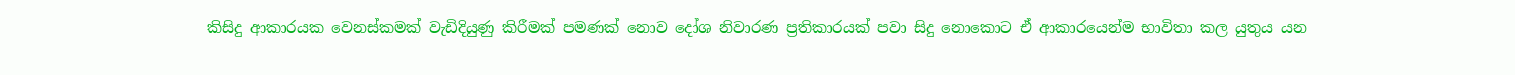කිසිදු ආකාරයක වෙනස්කමක් වැඩිදියුණු කිරීමක් පමණක් නොව දෝශ නිවාරණ ප්‍රතිකාරයක් පවා සිදු නොකොට ඒ ආකාරයෙන්ම භාවිතා කල යුතුය යන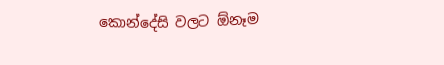කොන්දේසි වලට ඕනෑම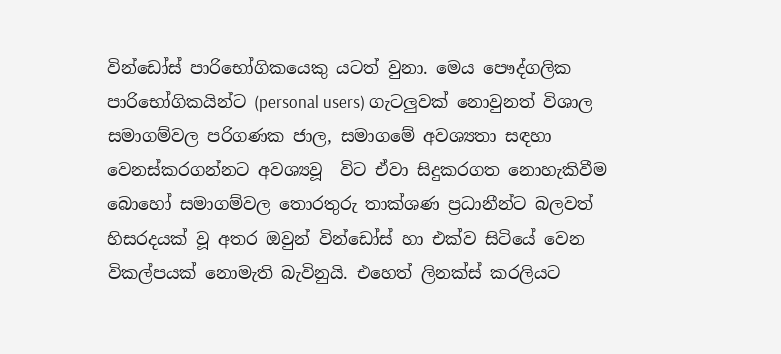වින්ඩෝස් පාරිභෝගිකයෙකු යටත් වුනා. මෙය පෞද්ගලික පාරිභෝගිකයින්ට (personal users) ගැටලුවක් නොවුනත් විශාල සමාගම්වල පරිගණක ජාල, සමාගමේ අවශ්‍යතා සඳහා වෙනස්කරගන්නට අවශ්‍යවූ  විට ඒවා සිදුකරගත නොහැකිවීම බොහෝ සමාගම්වල තොරතුරු තාක්ශණ ප්‍රධානීන්ට බලවත් හිසරදයක් වූ අතර ඔවුන් වින්ඩෝස් හා එක්ව සිටියේ වෙන විකල්පයක් නොමැති බැවිනුයි. එහෙත් ලිනක්ස් කරලියට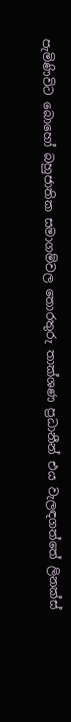පැමිණිවිට බොහෝ බහුජාතික සමාගම්වල තොරතුරු තාක්ශණ ප්‍රධානීන් එය වැලඳගත්තේ ලිනක්ස්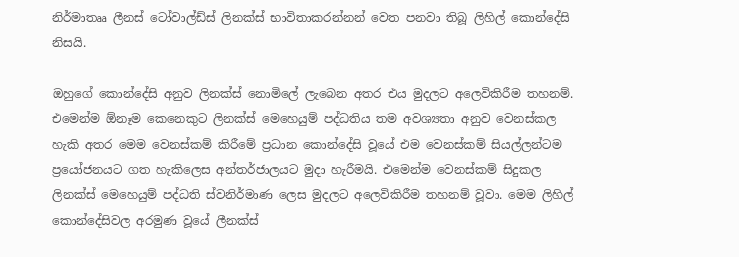නිර්මාතෲ ලීනස් ටෝවාල්ඩ්ස් ලිනක්ස් භාවිතාකරන්නන් වෙත පනවා තිබූ ලිහිල් කොන්දේසි නිසයි.

ඔහුගේ කොන්දේසි අනුව ලිනක්ස් නොමිලේ ලැබෙන අතර එය මුදලට අලෙවිකිරීම තහනම්. එමෙන්ම ඕනෑම කෙනෙකුට ලිනක්ස් මෙහෙයුම් පද්ධතිය තම අවශ්‍යතා අනුව වෙනස්කල හැකි අතර මෙම වෙනස්කම් කිරීමේ ප්‍රධාන කොන්දේසි වූයේ එම වෙනස්කම් සියල්ලන්ටම ප්‍රයෝජනයට ගත හැකිලෙස අන්තර්ජාලයට මුදා හැරීමයි. එමෙන්ම වෙනස්කම් සිදුකල ලිනක්ස් මෙහෙයුම් පද්ධති ස්වනිර්මාණ ලෙස මුදලට අලෙවිකිරීම තහනම් වූවා. මෙම ලිහිල් කොන්දේසිවල අරමුණ වූයේ ලීනක්ස්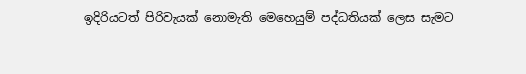ඉදිරියටත් පිරිවැයක් නොමැති මෙහෙයුම් පද්ධතියක් ලෙස සැමට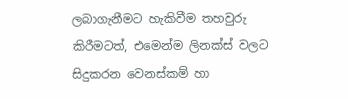ලබාගැනීමට හැකිවීම තහවුරු කිරීමටත්, එමෙන්ම ලිනක්ස් වලට සිදුකරන වෙනස්කම් හා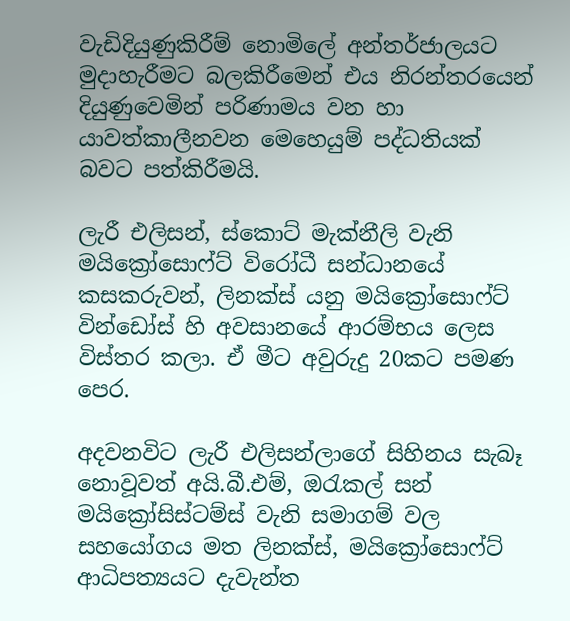වැඩිදියුණුකිරීම් නොමිලේ අන්තර්ජාලයට මුදාහැරීමට බලකිරීමෙන් එය නිරන්තරයෙන් දියුණුවෙමින් පරිණාමය වන හා යාවත්කාලීනවන මෙහෙයුම් පද්ධතියක් බවට පත්කිරීමයි.

ලැරී එලිසන්, ස්කොට් මැක්නීලි වැනි මයික්‍රෝසොෆ්ට් විරෝධී සන්ධානයේ කසකරුවන්, ලිනක්ස් යනු මයික්‍රෝසොෆ්ට් වින්ඩෝස් හි අවසානයේ ආරම්භය ලෙස විස්තර කලා. ඒ මීට අවුරුදු 20කට පමණ පෙර.

අදවනවිට ලැරී එලිසන්ලාගේ සිහිනය සැබෑ නොවූවත් අයි.බී.එම්, ඔරැකල් සන් මයික්‍රෝසිස්ටම්ස් වැනි සමාගම් වල සහයෝගය මත ලිනක්ස්, මයික්‍රෝසොෆ්ට් ආධිපත්‍යයට දැවැන්ත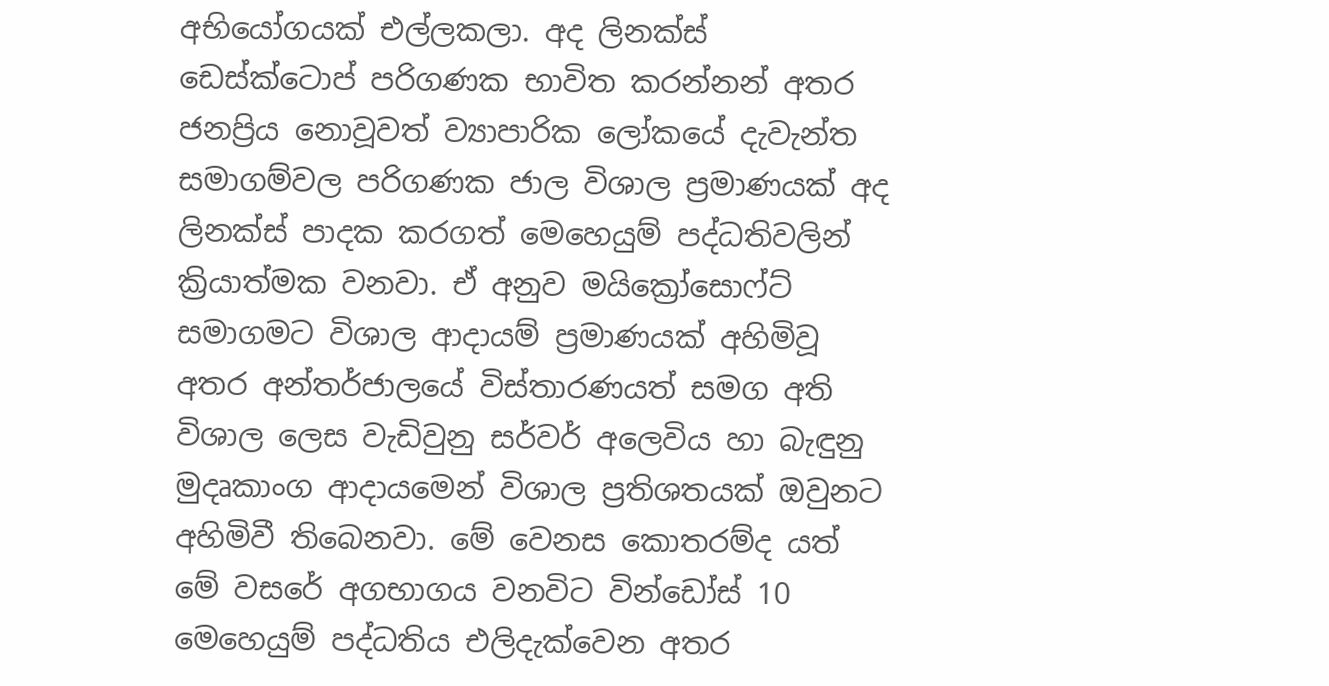අභියෝගයක් එල්ලකලා. අද ලිනක්ස් ඩෙස්ක්ටොප් පරිගණක භාවිත කරන්නන් අතර ජනප්‍රිය නොවූවත් ව්‍යාපාරික ලෝකයේ දැවැන්ත සමාගම්වල පරිගණක ජාල විශාල ප්‍රමාණයක් අද ලිනක්ස් පාදක කරගත් මෙහෙයුම් පද්ධතිවලින් ක්‍රියාත්මක වනවා. ඒ අනුව මයික්‍රෝසොෆ්ට් සමාගමට විශාල ආදායම් ප්‍රමාණයක් අහිමිවූ අතර අන්තර්ජාලයේ විස්තාරණයත් සමග අති විශාල ලෙස වැඩිවුනු සර්වර් අලෙවිය හා බැඳුනු මුදෘකාංග ආදායමෙන් විශාල ප්‍රතිශතයක් ඔවුනට අහිමිවී තිබෙනවා. මේ වෙනස කොතරම්ද යත් මේ වසරේ අගභාගය වනවිට වින්ඩෝස් 10 මෙහෙයුම් පද්ධතිය එලිදැක්වෙන අතර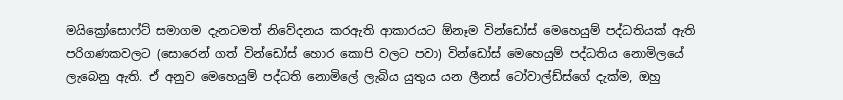මයික්‍රෝසොෆ්ට් සමාගම දැනටමත් නිවේදනය කරඇති ආකාරයට ඕනෑම වින්ඩෝස් මෙහෙයුම් පද්ධතියක් ඇති පරිගණකවලට (සොරෙන් ගත් වින්ඩෝස් හොර කොපි වලට පවා) වින්ඩෝස් මෙහෙයුම් පද්ධතිය නොමිලයේ ලැබෙනු ඇති. ඒ අනුව මෙහෙයුම් පද්ධති නොමිලේ ලැබිය යුතුය යන ලීනස් ටෝවාල්ඩ්ස්ගේ දැක්ම, ඔහු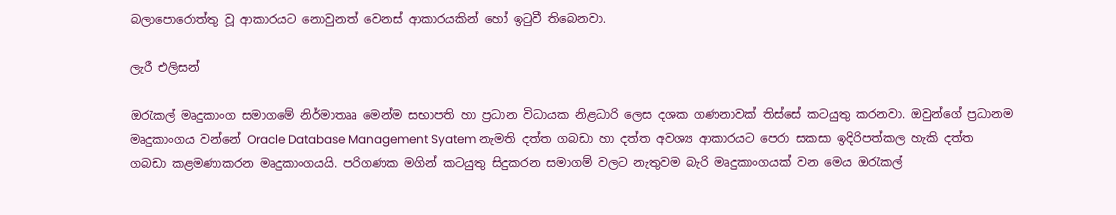බලාපොරොත්තු වූ ආකාරයට නොවුනත් වෙනස් ආකාරයකින් හෝ ඉටුවී තිබෙනවා.

ලැරී එලිසන්

ඔරැකල් මෘදුකාංග සමාගමේ නිර්මාතෲ මෙන්ම සභාපති හා ප්‍රධාන විධායක නිළධාරි ලෙස දශක ගණනාවක් තිස්සේ කටයුතු කරනවා. ඔවුන්ගේ ප්‍රධානම මෘදුකාංගය වන්නේ Oracle Database Management Syatem නැමති දත්ත ගබඩා හා දත්ත අවශ්‍ය ආකාරයට පෙරා සකසා ඉදිරිපත්කල හැකි දත්ත ගබඩා කළමණාකරන මෘදුකාංගයයි. පරිගණක මගින් කටයුතු සිදුකරන සමාගම් වලට නැතුවම බැරි මෘදුකාංගයක් වන මෙය ඔරැකල්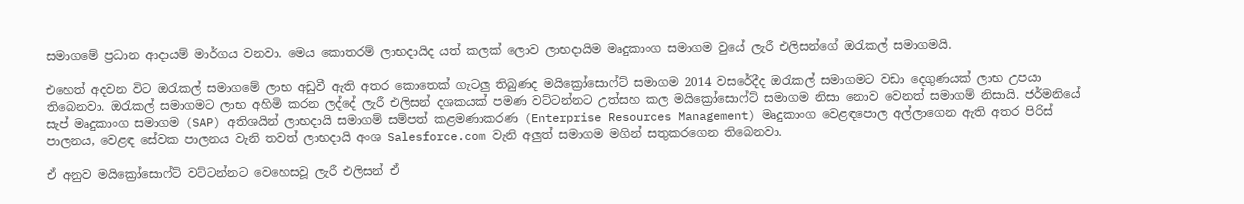සමාගමේ ප්‍රධාන ආදායම් මාර්ගය වනවා. මෙය කොතරම් ලාභදායිද යත් කලක් ලොව ලාභදායිම මෘදුකාංග සමාගම වුයේ ලැරී එලිසන්ගේ ඔරැකල් සමාගමයි.

එහෙත් අදවන විට ඔරැකල් සමාගමේ ලාභ අඩුවී ඇති අතර කොතෙක් ගැටලු තිබුණද මයික්‍රෝසොෆ්ට් සමාගම 2014 වසරේදීද ඔරැකල් සමාගමට වඩා දෙගුණයක් ලාභ උපයා තිබෙනවා. ඔරැකල් සමාගමට ලාභ අහිමි කරන ලද්දේ ලැරී එලිසන් දශකයක් පමණ වට්ටන්නට උත්සහ කල මයික්‍රෝසොෆ්ට් සමාගම නිසා නොව වෙනත් සමාගම් නිසායි. ජර්මනියේ සැප් මෘදුකාංග සමාගම (SAP) අතිශයින් ලාභදායි සමාගම් සම්පත් කළමණාකරණ (Enterprise Resources Management) මෘදුකාංග වෙළඳපොල අල්ලාගෙන ඇති අතර පිරිස් පාලනය, වෙළඳ සේවක පාලනය වැනි තවත් ලාභදායි අංශ Salesforce.com වැනි අලුත් සමාගම මගින් සතුකරගෙන තිබෙනවා.

ඒ අනුව මයික්‍රෝසොෆ්ට් වට්ටන්නට වෙහෙසවූ ලැරී එලිසන් ඒ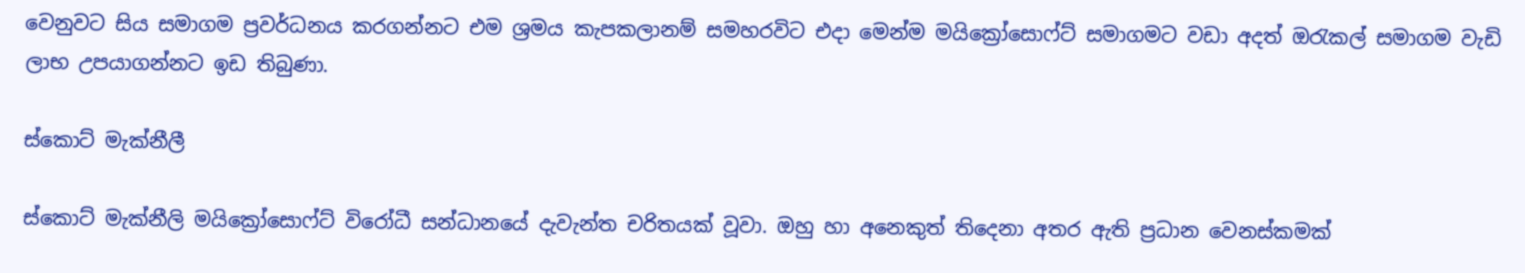වෙනුවට සිය සමාගම ප්‍රවර්ධනය කරගන්නට එම ශ්‍රමය කැපකලානම් සමහරවිට එදා මෙන්ම මයික්‍රෝසොෆ්ට් සමාගමට වඩා අදත් ඔරැකල් සමාගම වැඩි ලාභ උපයාගන්නට ඉඩ තිබුණා.

ස්කොට් මැක්නීලී

ස්කොට් මැක්නීලි මයික්‍රෝසොෆ්ට් විරෝධී සන්ධානයේ දැවැන්ත චරිතයක් වූවා. ඔහු හා අනෙකුත් තිදෙනා අතර ඇති ප්‍රධාන වෙනස්කමක්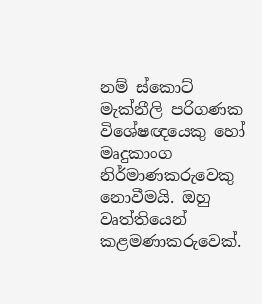නම් ස්කොට් මැක්නීලි පරිගණක විශේෂඥයෙකු හෝ මෘදුකාංග නිර්මාණකරුවෙකු නොවීමයි. ඔහු වෘත්තියෙන් කළමණාකරුවෙක්.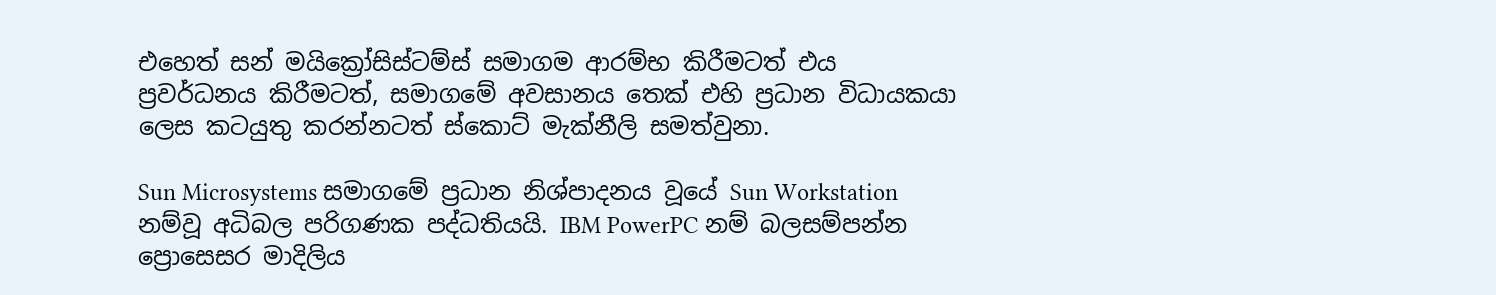එහෙත් සන් මයික්‍රෝසිස්ටම්ස් සමාගම ආරම්භ කිරීමටත් එය ප්‍රවර්ධනය කිරීමටත්, සමාගමේ අවසානය තෙක් එහි ප්‍රධාන විධායකයා ලෙස කටයුතු කරන්නටත් ස්කොට් මැක්නීලි සමත්වුනා.

Sun Microsystems සමාගමේ ප්‍රධාන නිශ්පාදනය වූයේ Sun Workstation නම්වූ අධිබල පරිගණක පද්ධතියයි. IBM PowerPC නම් බලසම්පන්න ප්‍රොසෙසර මාදිලිය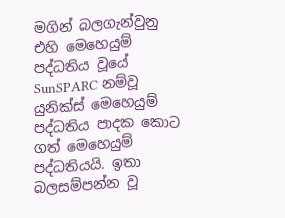මගින් බලගැන්වුනු එහි මෙහෙයුම් පද්ධතිය වූයේ SunSPARC නම්වූ යුනික්ස් මෙහෙයුම් පද්ධතිය පාදක කොට ගත් මෙහෙයුම් පද්ධතියයි. ඉතා බලසම්පන්න වූ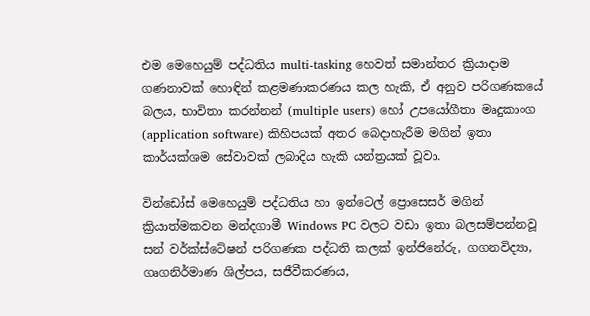එම මෙහෙයුම් පද්ධතිය multi-tasking හෙවත් සමාන්තර ක්‍රියාදාම ගණනාවක් හොඳින් කළමණාකරණය කල හැකි, ඒ අනුව පරිගණකයේ බලය, භාවිතා කරන්නන් (multiple users) හෝ උපයෝගීතා මෘදුකාංග (application software) කිහිපයක් අතර බෙදාහැරීම මගින් ඉතා කාර්යක්ශම සේවාවක් ලබාදිය හැකි යන්ත්‍රයක් වූවා.

වින්ඩෝස් මෙහෙයුම් පද්ධතිය හා ඉන්ටෙල් ප්‍රොසෙසර් මගින් ක්‍රියාත්මකවන මන්දගාමී Windows PC වලට වඩා ඉතා බලසම්පන්නවූ සන් වර්ක්ස්ටේෂන් පරිගණක පද්ධති කලක් ඉන්ජිනේරු, ගගනවිද්‍යා, ගෘගනිර්මාණ ශිල්පය, සජීවීකරණය,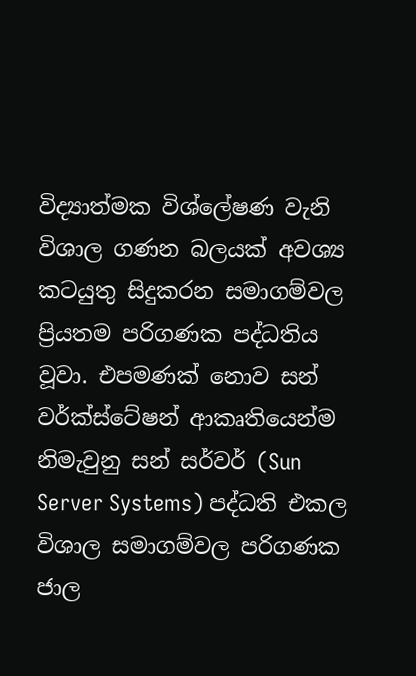විද්‍යාත්මක විශ්ලේෂණ වැනි විශාල ගණන බලයක් අවශ්‍ය කටයුතු සිදුකරන සමාගම්වල ප්‍රියතම පරිගණක පද්ධතිය වූවා. එපමණක් නොව සන් වර්ක්ස්ටේෂන් ආකෘතියෙන්ම නිමැවුනු සන් සර්වර් (Sun Server Systems) පද්ධති එකල විශාල සමාගම්වල පරිගණක ජාල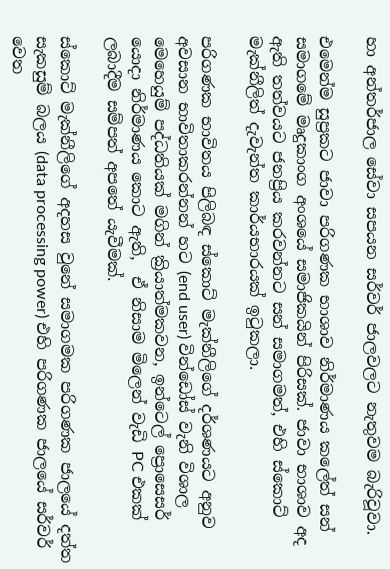හා අන්තර්ජාල සේවා සපයන සර්වර් ජාලවලට නැතුවම බැරිවූවා.

එමෙන්ම සුප්‍රකට ජාවා පරිගණක භාශාව නිර්මාණය කලේත් සන් සමාගමේ මෘදුකාංග අංශයේ සමාජිකයින් පිරිසක්. ජාවා භාශාව අද ඇති තත්වයට ජනප්‍රිය කරවන්නට සන් සමාගමත්, එහි ස්කොට් මැක්නීලිත් දැවැන්ත කාර්යභාරයක් ඉටුකලා.

පරිගණක භාවිතය පිලිබඳ ස්කොට් මැක්නීලිගේ දර්ශණයට අනුව අවසාන භාවිතාකරන්නන් හට (end user) වින්ඩෝස් වැනි විශාල මෙහෙයුම් පද්ධතියක් මගින් ක්‍රියාත්මකවන, ඉන්ටෙල් ප්‍රොසෙසර් යොදා නිර්මාණය කොට ඇති,  ඒ නිසාම මිලෙන් වැඩි PC එකක් ලබාදීම සම්පත් අපතේ යැවීමක්.

ස්කොට් මැක්නීලිගේ අදහස වුනේ සමාගමක පරිගණක ජාලයේ දත්ත සැකසුම් බලය (data processing power) එහි පරිගණක ජාලයේ සර්වර් වෙත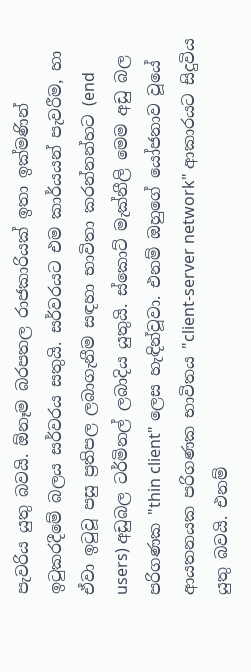පැවරිය යුතු බවයි. ඕනෑම බරපතල රාජකාරියක් ඉතා ඉක්මණින් ඉටුකරදීමේ බලය සර්වරය සතුයි. සර්වරයට එම කාර්යයන් පැවරීම, හා ඒවා ඉටුවූ පසු ප්‍රතිපල ලබාගැනීම සඳහා භාවිතා කරන්නන්හට (end users) අඩුබල ටර්මිනල් ලබාදිය යුතුයි. ස්කොට් මැක්නීලි මෙම අඩු බල පරිගණක "thin client" ලෙස හැඳින්වූවා. එනම් ඔහුගේ යෝජනාව වූයේ ආයතනයක පරිගණක භාවිතය "client-server network" ආකාරයට සිදුවිය යුතු බවයි. එනම්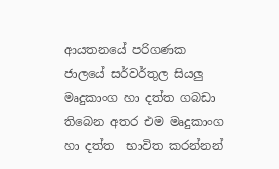ආයතනයේ පරිගණක ජාලයේ සර්වර්තුල සියලු මෘදුකාංග හා දත්ත ගබඩා තිබෙන අතර එම මෘදුකාංග හා දත්ත  භාවිත කරන්නන්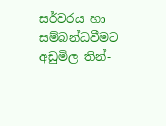සර්වරය හා සම්බන්ධවීමට අඩුමිල තින්-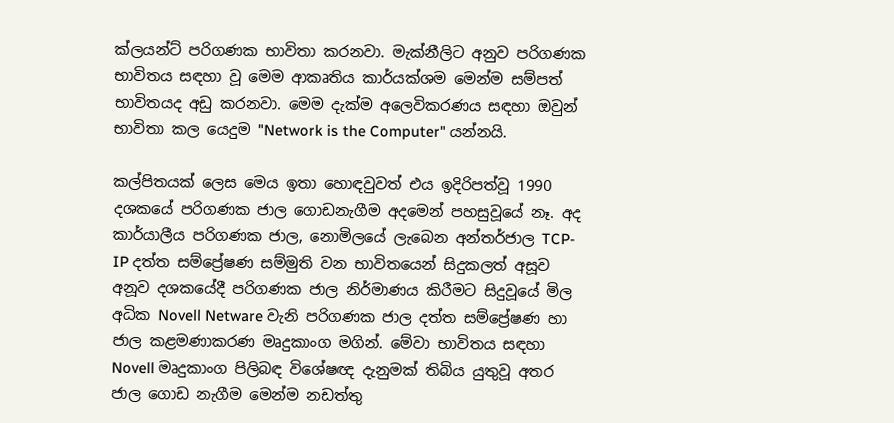ක්ලයන්ට් පරිගණක භාවිතා කරනවා. මැක්නීලිට අනුව පරිගණක භාවිතය සඳහා වූ මෙම ආකෘතිය කාර්යක්ශම මෙන්ම සම්පත් භාවිතයද අඩු කරනවා. මෙම දැක්ම අලෙවිකරණය සඳහා ඔවුන් භාවිතා කල යෙදුම "Network is the Computer" යන්නයි.

කල්පිතයක් ලෙස මෙය ඉතා හොඳවුවත් එය ඉදිරිපත්වූ 1990 දශකයේ පරිගණක ජාල ගොඩනැගීම අදමෙන් පහසුවූයේ නෑ. අද කාර්යාලීය පරිගණක ජාල, නොමිලයේ ලැබෙන අන්තර්ජාල TCP-IP දත්ත සම්ප්‍රේෂණ සම්මුති වන භාවිතයෙන් සිදුකලත් අසූව අනූව දශකයේදී පරිගණක ජාල නිර්මාණය කිරීමට සිදුවූයේ මිල අධික Novell Netware වැනි පරිගණක ජාල දත්ත සම්ප්‍රේෂණ හා ජාල කළමණාකරණ මෘදුකාංග මගින්. මේවා භාවිතය සඳහා Novell මෘදුකාංග පිලිබඳ විශේෂඥ දැනුමක් තිබිය යුතුවූ අතර ජාල ගොඩ නැගීම මෙන්ම නඩත්තු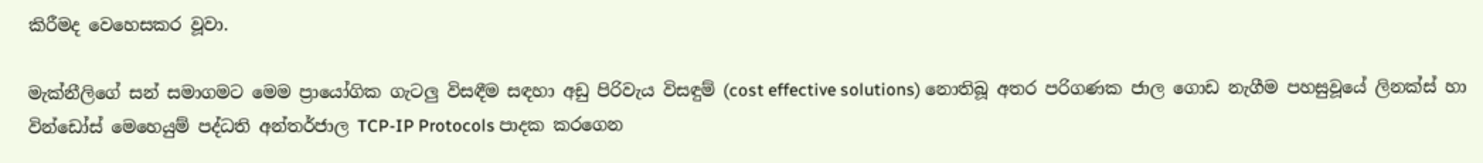කිරීමද වෙහෙසකර වූවා.

මැක්නීලිගේ සන් සමාගමට මෙම ප්‍රායෝගික ගැටලු විසඳීම සඳහා අඩු පිරිවැය විසඳුම් (cost effective solutions) නොතිබූ අතර පරිගණක ජාල ගොඩ නැගීම පහසුවූයේ ලිනක්ස් හා වින්ඩෝස් මෙහෙයුම් පද්ධති අන්තර්ජාල TCP-IP Protocols පාදක කරගෙන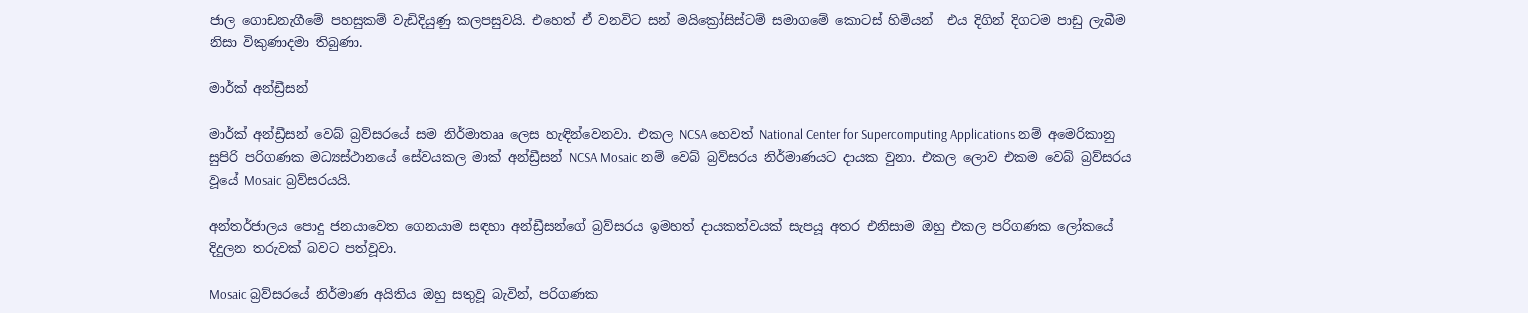ජාල ගොඩනැගීමේ පහසුකම් වැඩිදියුණු කලපසුවයි. එහෙත් ඒ වනවිට සන් මයික්‍රෝසිස්ටම් සමාගමේ කොටස් හිමියන්  එය දිගින් දිගටම පාඩු ලැබීම නිසා විකුණාදමා තිබුණා.

මාර්ක් අන්ඩ්‍රීසන්

මාර්ක් අන්ඩ්‍රීසන් වෙබ් බ්‍රව්සරයේ සම නිර්මාතෲ ලෙස හැඳින්වෙනවා. එකල NCSA හෙවත් National Center for Supercomputing Applications නම් අමෙරිකානු සුපිරි පරිගණක මධ්‍යස්ථානයේ සේවයකල මාක් අන්ඩ්‍රීසන් NCSA Mosaic නම් වෙබ් බ්‍රව්සරය නිර්මාණයට දායක වුනා. එකල ලොව එකම වෙබ් බ්‍රව්සරය වූයේ Mosaic බ්‍රව්සරයයි.

අන්තර්ජාලය පොදු ජනයාවෙත ගෙනයාම සඳහා අන්ඩ්‍රීසන්ගේ බ්‍රව්සරය ඉමහත් දායකත්වයක් සැපයූ අතර එනිසාම ඔහු එකල පරිගණක ලෝකයේ දිදුලන තරුවක් බවට පත්වූවා.

Mosaic බ්‍රව්සරයේ නිර්මාණ අයිතිය ඔහු සතුවූ බැවින්, පරිගණක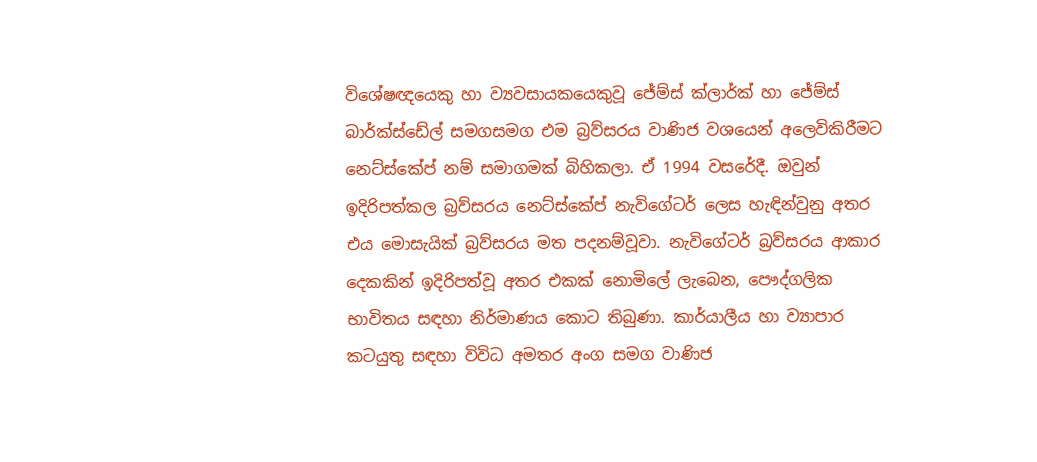විශේෂඥයෙකු හා ව්‍යවසායකයෙකුවූ ජේම්ස් ක්ලාර්ක් හා ජේම්ස් බාර්ක්ස්ඩේල් සමගසමග එම බ්‍රව්සරය වාණිජ වශයෙන් අලෙවිකිරීමට නෙට්ස්කේප් නම් සමාගමක් බිහිකලා. ඒ 1994 වසරේදී. ඔවුන් ඉදිරිපත්කල බ්‍රව්සරය නෙට්ස්කේප් නැවිගේටර් ලෙස හැඳින්වුනු අතර එය මොසැයික් බ්‍රව්සරය මත පදනම්වූවා. නැවිගේටර් බ්‍රව්සරය ආකාර දෙකකින් ඉදිරිපත්වූ අතර එකක් නොමිලේ ලැබෙන, පෞද්ගලික භාවිතය සඳහා නිර්මාණය කොට තිබුණා. කාර්යාලීය හා ව්‍යාපාර කටයුතු සඳහා විවිධ අමතර අංග සමග වාණිජ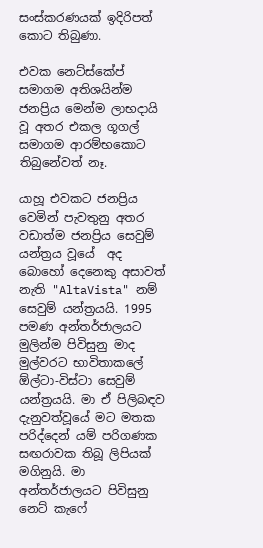සංස්කරණයක් ඉදිරිපත් කොට තිබුණා.

එවක නෙට්ස්කේප් සමාගම අතිශයින්ම ජනප්‍රිය මෙන්ම ලාභදායි වූ අතර එකල ගූගල් සමාගම ආරම්භකොට තිබුනේවත් නෑ.

යාහූ එවකට ජනප්‍රිය වෙමින් පැවතුනු අතර වඩාත්ම ජනප්‍රිය සෙවුම් යන්ත්‍රය වූයේ  අද බොහෝ දෙනෙකු අසාවත් නැති "AltaVista" නම් සෙවුම් යන්ත්‍රයයි. 1995 පමණ අන්තර්ජාලයට මුලින්ම පිවිසුනු මාද මුල්වරට භාවිතාකලේ ඕල්ටා-විස්ටා සෙවුම් යන්ත්‍රයයි. මා ඒ පිලිබඳව දැනුවත්වූයේ මට මතක පරිද්දෙන් යම් පරිගණක සඟරාවක තිබූ ලිපියක් මගිනුයි. මා අන්තර්ජාලයට පිවිසුනු නෙට් කැෆේ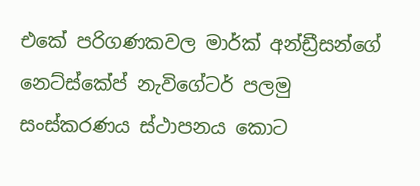එකේ පරිගණකවල මාර්ක් අන්ඩ්‍රීසන්ගේ නෙට්ස්කේප් නැවිගේටර් පලමු සංස්කරණය ස්ථාපනය කොට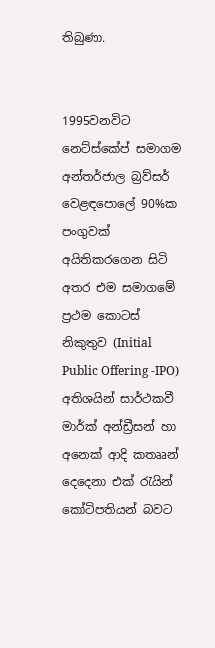තිබුණා.


1995වනවිට නෙට්ස්කේප් සමාගම අන්තර්ජාල බ්‍රව්සර් වෙළඳපොලේ 90%ක පංගුවක් අයිතිකරගෙන සිටි අතර එම සමාගමේ ප්‍රථම කොටස් නිකුතුව (Initial Public Offering -IPO) අතිශයින් සාර්ථකවී මාර්ක් අන්ඩ්‍රීසන් හා අනෙක් ආදි කතෲන් දෙදෙනා එක් රැයින් කෝටිපතියන් බවට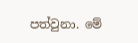පත්වුනා. මේ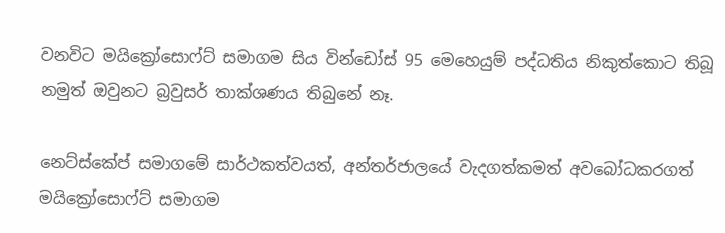වනවිට මයික්‍රෝසොෆ්ට් සමාගම සිය වින්ඩෝස් 95 මෙහෙයුම් පද්ධතිය නිකුත්කොට තිබූ නමුත් ඔවුනට බ්‍රවුසර් තාක්ශණය තිබුනේ නෑ.

නෙට්ස්කේප් සමාගමේ සාර්ථකත්වයත්, අන්තර්ජාලයේ වැදගත්කමත් අවබෝධකරගත් මයික්‍රෝසොෆ්ට් සමාගම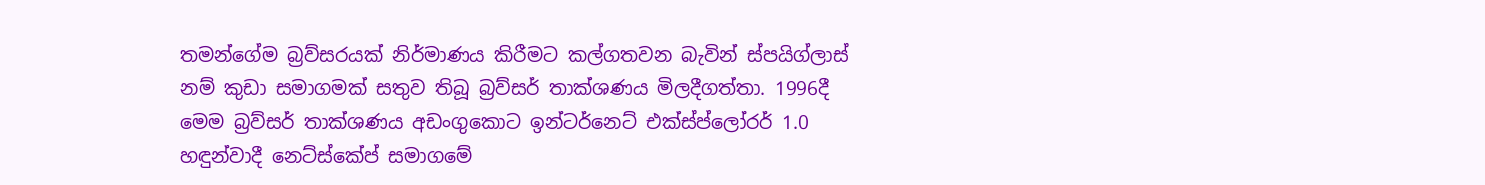තමන්ගේම බ්‍රව්සරයක් නිර්මාණය කිරීමට කල්ගතවන බැවින් ස්පයිග්ලාස් නම් කුඩා සමාගමක් සතුව තිබූ බ්‍රව්සර් තාක්ශණය මිලදීගත්තා. 1996දී මෙම බ්‍රව්සර් තාක්ශණය අඩංගුකොට ඉන්ටර්නෙට් එක්ස්ප්ලෝරර් 1.0 හඳුන්වාදී නෙට්ස්කේප් සමාගමේ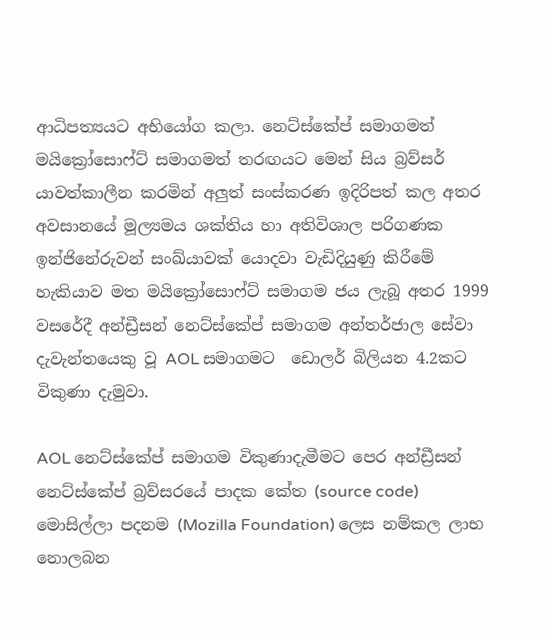ආධිපත්‍යයට අභියෝග කලා. නෙට්ස්කේප් සමාගමත් මයික්‍රෝසොෆ්ට් සමාගමත් තරඟයට මෙන් සිය බ්‍රව්සර් යාවත්කාලීන කරමින් අලුත් සංස්කරණ ඉදිරිපත් කල අතර අවසානයේ මූල්‍යමය ශක්තිය හා අතිවිශාල පරිගණක ඉන්ජිනේරුවන් සංඛ්යාවක් යොදවා වැඩිදියුණු කිරීමේ හැකියාව මත මයික්‍රෝසොෆ්ට් සමාගම ජය ලැබූ අතර 1999 වසරේදී අන්ඩ්‍රීසන් නෙට්ස්කේප් සමාගම අන්තර්ජාල සේවා දැවැන්තයෙකු වූ AOL සමාගමට  ඩොලර් බිලියන 4.2කට විකුණා දැමුවා.

AOL නෙට්ස්කේප් සමාගම විකුණාදැමීමට පෙර අන්ඩ්‍රීසන් නෙට්ස්කේප් බ්‍රව්සරයේ පාදක කේත (source code) මොසිල්ලා පදනම (Mozilla Foundation) ලෙස නම්කල ලාභ නොලබන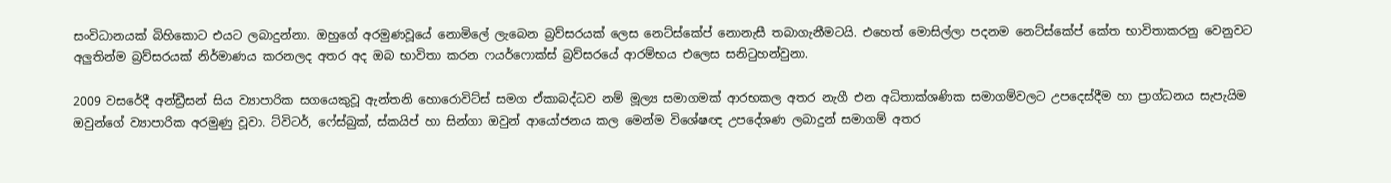සංවිධානයක් බිහිකොට එයට ලබාදුන්නා. ඔහුගේ අරමුණවූයේ නොමිලේ ලැබෙන බ්‍රව්සරයක් ලෙස නෙට්ස්කේප් නොනැසී තබාගැනීමටයි. එහෙත් මොසිල්ලා පදනම නෙට්ස්කේප් කේත භාවිතාකරනු වෙනුවට අලුතින්ම බ්‍රව්සරයක් නිර්මාණය කරනලද අතර අද ඔබ භාවිතා කරන ෆයර්ෆොක්ස් බ්‍රව්සරයේ ආරම්භය එලෙස සනිටුහන්වුනා.

2009 වසරේදී අන්ඩ්‍රීසන් සිය ව්‍යාපාරික සගයෙකුවූ ඇන්තනි හොරොවිට්ස් සමග ඒකාබද්ධව නම් මූල්‍ය සමාගමක් ආරභකල අතර නැගී එන අධිතාක්ශණික සමාගම්වලට උපදෙස්දීම හා ප්‍රාග්ධනය සැපැයිම ඔවුන්ගේ ව්‍යාපාරික අරමුණු වූවා. ට්විටර්, ෆේස්බුක්, ස්කයිප් හා සින්ගා ඔවුන් ආයෝජනය කල මෙන්ම විශේෂඥ උපදේශණ ලබාදුන් සමාගම් අතර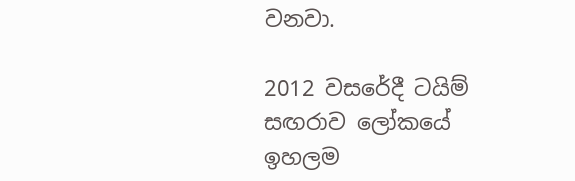වනවා.

2012 වසරේදී ටයිම් සඟරාව ලෝකයේ ඉහලම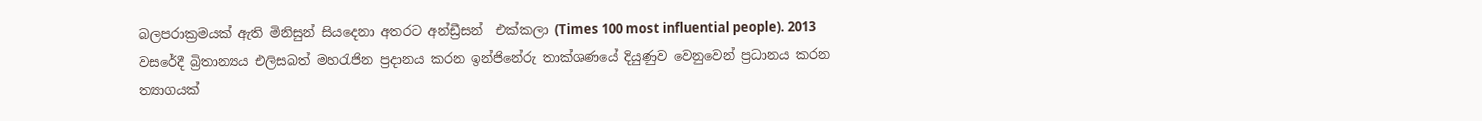බලපරාක්‍රමයක් ඇති මිනිසුන් සියදෙනා අතරට අන්ඩ්‍රීසන්  එක්කලා (Times 100 most influential people). 2013 වසරේදී බ්‍රිතාන්‍යය එලිසබත් මහරැජින ප්‍රදානය කරන ඉන්ජිනේරු තාක්ශණයේ දියුණුව වෙනුවෙන් ප්‍රධානය කරන ත්‍යාගයක්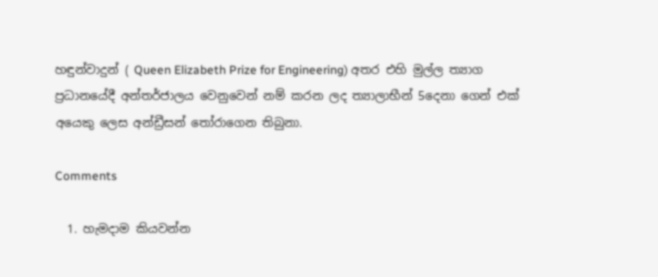හඳුන්වාදුන් ( Queen Elizabeth Prize for Engineering) අතර එහි මුල්ල ත්‍යාග ප්‍රධානයේදී අන්තර්ජාලය වෙනුවෙන් නම් කරන ලද ත්‍යාලාභීන් 5දෙනා ගෙන් එක් අයෙකු ලෙස අන්ඩ්‍රීසන් තෝරාගෙන තිබුනා.

Comments

  1. හැමදාම කියවන්න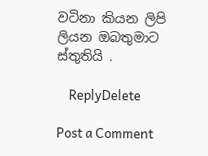වටිනා කියන ලිපි ලියන ඔබතුමාට ස්තුතියි .

    ReplyDelete

Post a Comment